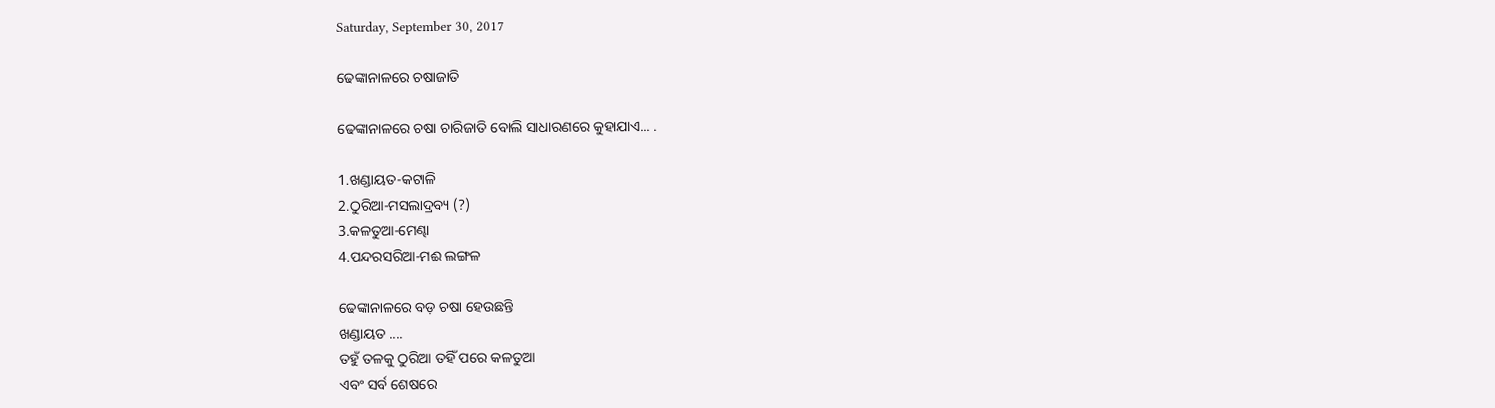Saturday, September 30, 2017

ଢେଙ୍କାନାଳରେ ଚଷାଜାତି

ଢେଙ୍କାନାଳରେ ଚଷା ଚାରିଜାତି ବୋଲି ସାଧାରଣରେ କୁହାଯାଏ... .

1.ଖଣ୍ଡାୟତ-କଟାଳି
2.ଠୁରିଆ-ମସଲାଦ୍ରବ୍ୟ (?)
3.କଳତୁଆ-ମେଣ୍ଢା
4.ପନ୍ଦରସରିଆ-ମଈ ଲଙ୍ଗଳ

ଢେଙ୍କାନାଳରେ ବଡ଼ ଚଷା ହେଉଛନ୍ତି
ଖଣ୍ଡାୟତ ....
ତହୁଁ ତଳକୁ ଠୁରିଆ ତହିଁ ପରେ କଳତୁଆ
ଏବଂ ସର୍ବ ଶେଷରେ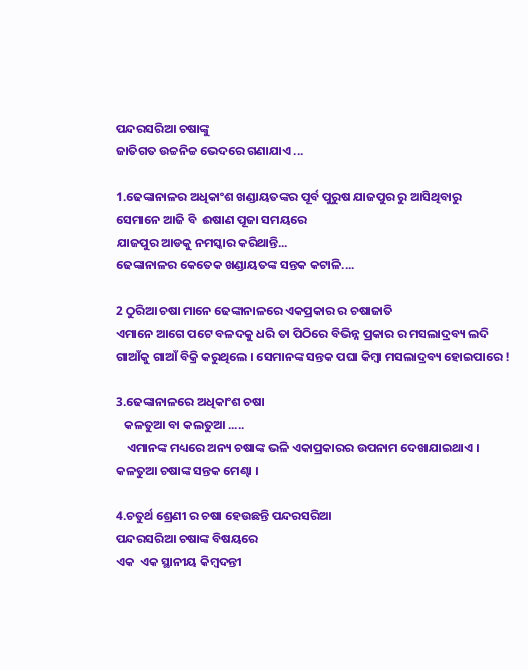ପନ୍ଦରସରିଆ ଚଷାଙ୍କୁ
ଜାତିଗତ ଉଚ୍ଚନିଚ୍ଚ ଭେଦରେ ଗଣାଯାଏ ...

1.ଢେଙ୍କାନାଳର ଅଧିକାଂଶ ଖଣ୍ଡାୟତଙ୍କର ପୂର୍ବ ପୁରୁଷ ଯାଜପୁର ରୁ ଆସିଥିବାରୁ
ସେମାନେ ଆଜି ବି  ଈଷାଣ ପୂଜା ସମୟରେ
ଯାଜପୁର ଆଡକୁ ନମସ୍କାର କରିଥାନ୍ତି...
ଢେଙ୍କାନାଳର କେତେକ ଖଣ୍ଡାୟତଙ୍କ ସନ୍ତକ କଟାଳି....

2 ଠୁରିଆ ଚଷା ମାନେ ଢେଙ୍କାନାଳରେ ଏକପ୍ରକାର ର ଚଷାଜାତି
ଏମାନେ ଆଗେ ପଟେ ବଳଦକୁ ଧରି ତା ପିଠିରେ ବିଭିନ୍ନ ପ୍ରକାର ର ମସଲାଦ୍ରବ୍ୟ ଲଦି ଗାଆଁକୁ ଗାଆଁ ବିକ୍ରି କରୁଥିଲେ । ସେମାନଙ୍କ ସନ୍ତକ ପଘା କିମ୍ବା ମସଲାଦ୍ରବ୍ୟ ହୋଇପାରେ !

3.ଢେଙ୍କାନାଳରେ ଅଧିକାଂଶ ଚଷା
   କଳତୁଆ ବା କଲତୁଆ .....
    ଏମାନଙ୍କ ମଧ୍ୟରେ ଅନ୍ୟ ଚଷାଙ୍କ ଭଳି ଏକାପ୍ରକାରର ଉପନାମ ଦେଖାଯାଇଥାଏ ।
କଳତୁଆ ଚଷାଙ୍କ ସନ୍ତକ ମେଣ୍ଢା ।

4.ଚତୁର୍ଥ ଶ୍ରେଣୀ ର ଚଷା ହେଉଛନ୍ତି ପନ୍ଦରସରିଆ
ପନ୍ଦରସରିଆ ଚଷାଙ୍କ ବିଷୟରେ
ଏକ  ଏକ ସ୍ଥାନୀୟ କିମ୍ବଦନ୍ତୀ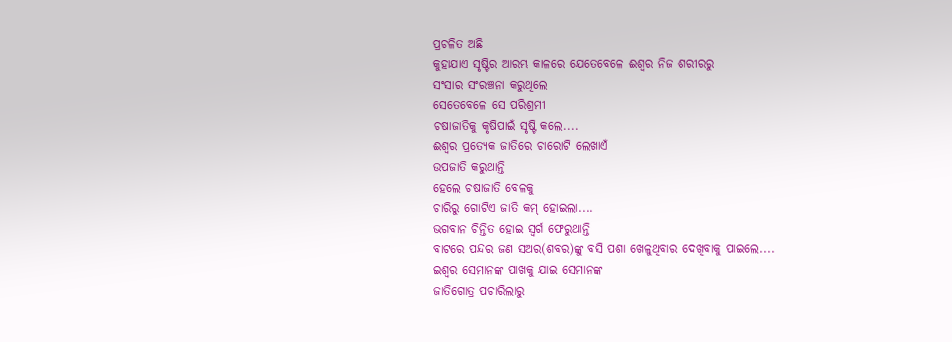ପ୍ରଚଳିତ ଅଛି
କୁହାଯାଏ ସୃଷ୍ଟିର ଆରମ୍ଭ କାଳରେ ଯେତେବେଳେ ଈଶ୍ବର ନିଜ ଶରୀରରୁ
ସଂସାର ସଂରଞ୍ଚନା କରୁଥିଲେ
ସେତେବେଳେ ସେ ପରିଶ୍ରମୀ
ଚଷାଜାତିକୁ କୃଷିପାଇଁ ସୃଷ୍ଟି କଲେ....
ଈଶ୍ବର ପ୍ରତ୍ୟେକ ଜାତିରେ ଚାରୋଟି ଲେଖାଏଁ
ଉପଜାତି କରୁଥାନ୍ତି
ହେଲେ ଚଷାଜାତି ବେଳକୁ
ଚାରିରୁ ଗୋଟିଏ ଜାତି କମ୍ ହୋଇଲା....
ଭଗବାନ ଚିନ୍ତିତ ହୋଇ ସ୍ବର୍ଗ ଫେରୁଥାନ୍ତି
ବାଟରେ ପନ୍ଦର ଜଣ ସଅର(ଶବର)ଙ୍କୁ ବସି ପଶା ଖେଳୁଥିବାର ଦେଖିବାକୁ ପାଇଲେ....
ଇଶ୍ବର ସେମାନଙ୍କ ପାଖକୁ ଯାଇ ସେମାନଙ୍କ
ଜାତିଗୋତ୍ର ପଚାରିଲାରୁ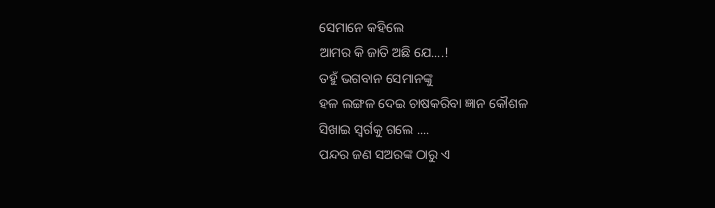ସେମାନେ କହିଲେ
ଆମର କି ଜାତି ଅଛି ଯେ....!
ତହୁଁ ଭଗବାନ ସେମାନଙ୍କୁ
ହଳ ଲଙ୍ଗଳ ଦେଇ ଚାଷକରିବା ଜ୍ଞାନ କୌଶଳ
ସିଖାଇ ସ୍ବର୍ଗକୁ ଗଲେ ....
ପନ୍ଦର ଜଣ ସଅରଙ୍କ ଠାରୁ ଏ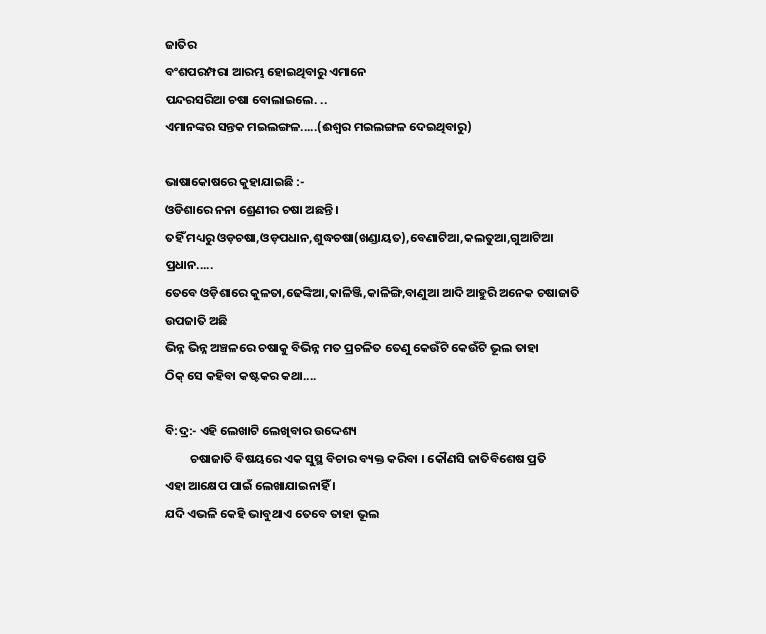ଜାତିର
ବଂଶପରମ୍ପରା ଆରମ୍ଭ ହୋଇଥିବାରୁ ଏମାନେ
ପନ୍ଦରସରିଆ ଚଷା ବୋଲାଇଲେ. ..
ଏମାନଙ୍କର ସନ୍ତକ ମଇଲଙ୍ଗଳ.....(ଈଶ୍ଵର ମଇଲଙ୍ଗଳ ଦେଇଥିବାରୁ)

ଭାଷାକୋଷରେ କୁହାଯାଇଛି :-
ଓଡିଶାରେ ନନା ଶ୍ରେଣୀର ଚଷା ଅଛନ୍ତି ।
ତହିଁ ମଧ୍ୟରୁ ଓଡ଼ଚଷା,ଓଡ଼ପଧାନ,ଶୁଦ୍ଧଚଷା(ଖଣ୍ଡାୟତ),ବେଣାଟିଆ,କଲତୁଆ,ଗୁଆଟିଆ ପ୍ରଧାନ.....
ତେବେ ଓଡ଼ିଶାରେ କୁଳତା,ଢେଙ୍କିଆ,କାଳିଞ୍ଜି,କାଳିଙ୍ଗି,ବାଣୁଆ ଆଦି ଆହୁରି ଅନେକ ଚଷାଜାତି ଉପଜାତି ଅଛି
ଭିନ୍ନ ଭିନ୍ନ ଅଞ୍ଚଳରେ ଚଷାକୁ ବିଭିନ୍ନ ମତ ପ୍ରଚଳିତ ତେଣୁ କେଉଁଟି କେଉଁଟି ଭୂଲ ତାହା
ଠିକ୍ ସେ କହିବା କଷ୍ଟକର କଥା....

ବି:ଦ୍ର:- ଏହି ଲେଖାଟି ଲେଖିବାର ଉଦ୍ଦେଶ୍ୟ
         ଚଷାଜାତି ବିଷୟରେ ଏକ ସୁସ୍ଥ ବିଚାର ବ୍ୟକ୍ତ କରିବା । କୌଣସି ଜାତିବିଶେଷ ପ୍ରତି
ଏହା ଆକ୍ଷେପ ପାଇଁ ଲେଖାଯାଇନାହିଁ ।
ଯଦି ଏଭଳି କେହି ଭାବୁଥାଏ ତେବେ ତାହା ଭୂଲ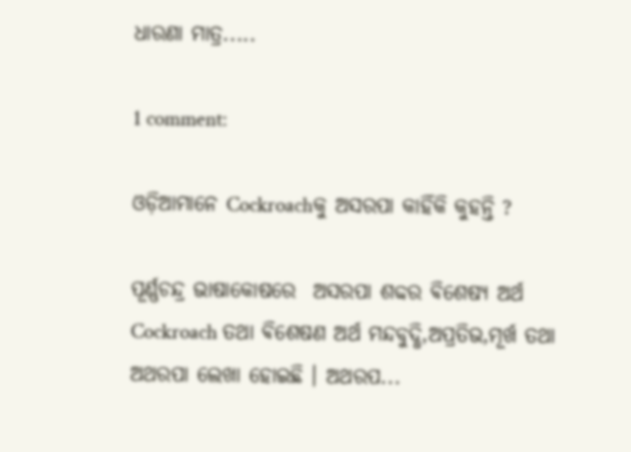ଧାରଣା ମାତ୍ର.....

1 comment:

ଓଡ଼ିଆମାନେ Cockroachକୁ ଅସରପା କାହିଁକି କୁହନ୍ତି ?

ପୂର୍ଣ୍ଣଚନ୍ଦ୍ର ଭାଷାକୋଷରେ  ଅସରପା ଶବ୍ଦର ଵିଶେଷ୍ୟ ଅର୍ଥ Cockroach ତଥା ଵିଶେଷଣ ଅର୍ଥ ମନ୍ଦବୁଦ୍ଧି,ଅପ୍ରତିଭ,ମୂର୍ଖ ତଥା ଅଥରପା ଲେଖା ହୋଇଛି । ଅଥରପ...